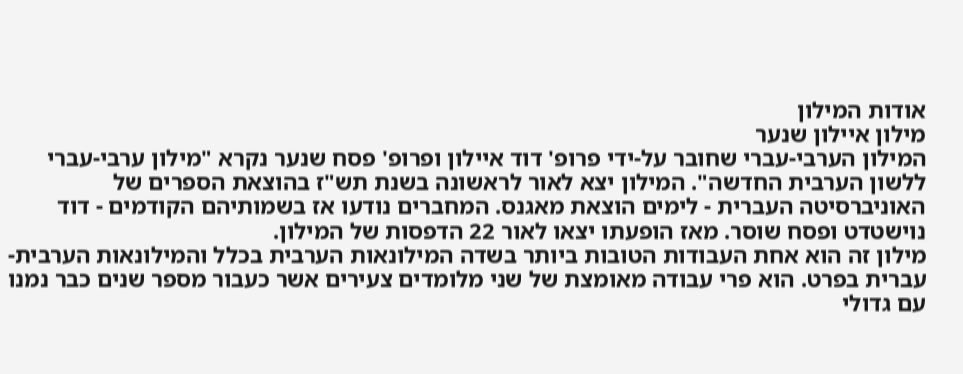אודות המילון
מילון איילון שנער
המילון הערבי-עברי שחובר על-ידי פרופ' דוד איילון ופרופ' פסח שנער נקרא "מילון ערבי-עברי ללשון הערבית החדשה". המילון יצא לאור לראשונה בשנת תש"ז בהוצאת הספרים של האוניברסיטה העברית - לימים הוצאת מאגנס. המחברים נודעו אז בשמותיהם הקודמים - דוד נוישטדט ופסח שוסר. מאז הופעתו יצאו לאור 22 הדפסות של המילון.
מילון זה הוא אחת העבודות הטובות ביותר בשדה המילונאות הערבית בכלל והמילונאות הערבית-עברית בפרט. הוא פרי עבודה מאומצת של שני מלומדים צעירים אשר כעבור מספר שנים כבר נמנו עם גדולי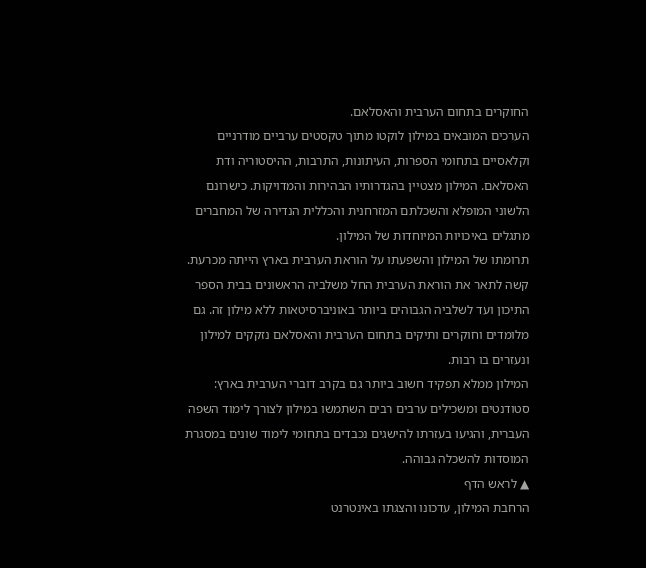החוקרים בתחום הערבית והאסלאם.
הערכים המובאים במילון לוקטו מתוך טקסטים ערביים מודרניים וקלאסיים בתחומי הספרות, העיתונות, התרבות, ההיסטוריה ודת האסלאם. המילון מצטיין בהגדרותיו הבהירות והמדויקות. כישרונם הלשוני המופלא והשכלתם המזרחנית והכללית הנדירה של המחברים מתגלים באיכויות המיוחדות של המילון.
תרומתו של המילון והשפעתו על הוראת הערבית בארץ הייתה מכרעת. קשה לתאר את הוראת הערבית החל משלביה הראשונים בבית הספר התיכון ועד לשלביה הגבוהים ביותר באוניברסיטאות ללא מילון זה. גם מלומדים וחוקרים ותיקים בתחום הערבית והאסלאם נזקקים למילון ונעזרים בו רבות.
המילון ממלא תפקיד חשוב ביותר גם בקרב דוברי הערבית בארץ: סטודנטים ומשכילים ערבים רבים השתמשו במילון לצורך לימוד השפה העברית, והגיעו בעזרתו להישגים נכבדים בתחומי לימוד שונים במסגרת המוסדות להשכלה גבוהה.
▲ לראש הדף
הרחבת המילון, עדכונו והצגתו באינטרנט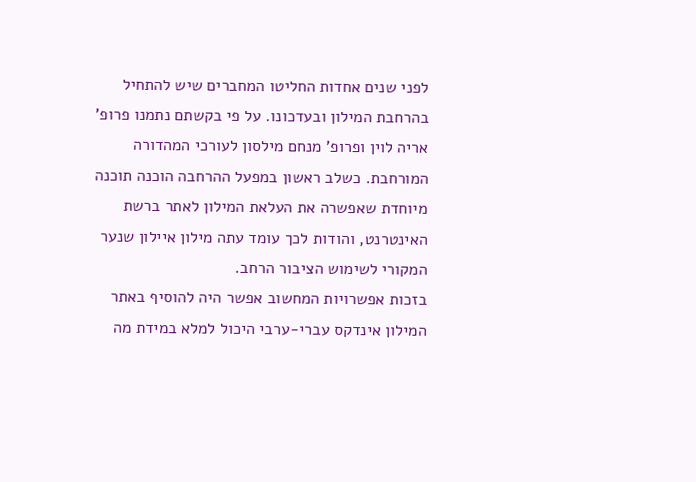לפני שנים אחדות החליטו המחברים שיש להתחיל בהרחבת המילון ובעדכונו. על פי בקשתם נתמנו פרופ' אריה לוין ופרופ' מנחם מילסון לעורכי המהדורה המורחבת. כשלב ראשון במפעל ההרחבה הוכנה תוכנה מיוחדת שאפשרה את העלאת המילון לאתר ברשת האינטרנט, והודות לכך עומד עתה מילון איילון שנער המקורי לשימוש הציבור הרחב.
בזכות אפשרויות המחשוב אפשר היה להוסיף באתר המילון אינדקס עברי-ערבי היכול למלא במידת מה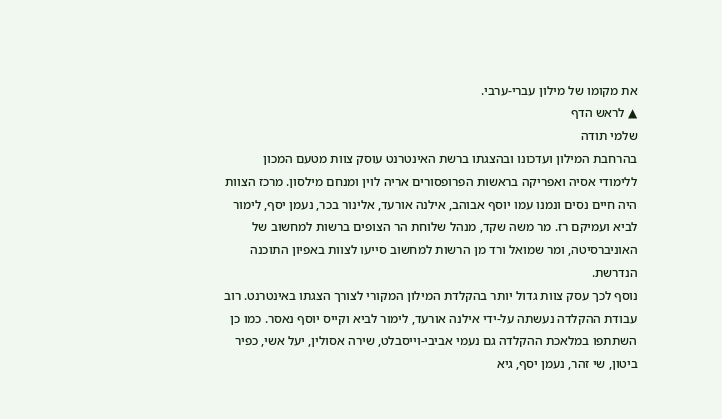את מקומו של מילון עברי-ערבי.
▲ לראש הדף
שלמי תודה
בהרחבת המילון ועדכונו ובהצגתו ברשת האינטרנט עוסק צוות מטעם המכון ללימודי אסיה ואפריקה בראשות הפרופסורים אריה לוין ומנחם מילסון. מרכז הצוות היה חיים נסים ונמנו עמו יוסף אבוהב, אילנה אורעד, אלינור בכר, נעמן יסף, לימור לביא ועמיקם רז. מר משה שקד, מנהל שלוחת הר הצופים ברשות למחשוב של האוניברסיטה, ומר שמואל ורד מן הרשות למחשוב סייעו לצוות באפיון התוכנה הנדרשת.
נוסף לכך עסק צוות גדול יותר בהקלדת המילון המקורי לצורך הצגתו באינטרנט. רוב עבודת ההקלדה נעשתה על-ידי אילנה אורעד, לימור לביא וקייס יוסף נאסר. כמו כן השתתפו במלאכת ההקלדה גם נעמי אביבי-וייסבלט, שירה אסולין, יעל אשי, כפיר ביטון, שי זהר, נעמן יסף, גיא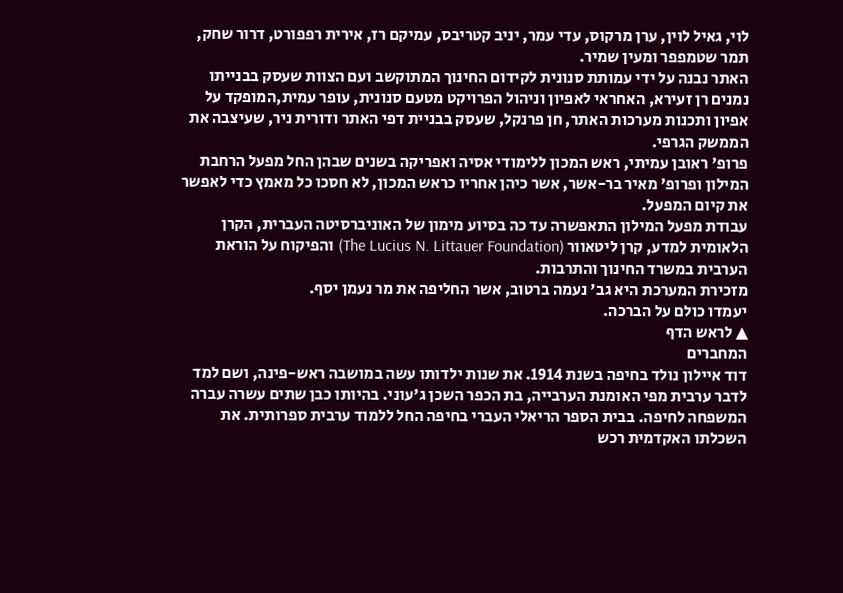לוי, גאיל לוין, ערן מרקוס, עדי עמר, יניב קטריבס, עמיקם רז, אירית רפפורט, דרור שחק, תמר שטמפפר ומעין שמיר.
האתר נבנה על ידי עמותת סנונית לקידום החינוך המתוקשב ועם הצוות שעסק בבנייתו נמנים רן זעירא, האחראי לאפיון וניהול הפרויקט מטעם סנונית, עופר עמית,המופקד על אפיון ותכנות מערכות האתר, חן פרנקל, שעסק בבניית דפי האתר ודורית ניר, שעיצבה את הממשק הגרפי.
פרופ' ראובן עמיתי, ראש המכון ללימודי אסיה ואפריקה בשנים שבהן החל מפעל הרחבת המילון ופרופ' מאיר בר-אשר, אשר כיהן אחריו כראש המכון, לא חסכו כל מאמץ כדי לאפשר את קיום המפעל.
עבודת מפעל המילון התאפשרה עד כה בסיוע מימון של האוניברסיטה העברית, הקרן הלאומית למדע, קרן ליטאוור (The Lucius N. Littauer Foundation) והפיקוח על הוראת הערבית במשרד החינוך והתרבות.
מזכירת המערכת היא גב' נעמה ברטוב, אשר החליפה את מר נעמן יסף.
יעמדו כולם על הברכה.
▲ לראש הדף
המחברים
דוד איילון נולד בחיפה בשנת 1914. את שנות ילדותו עשה במושבה ראש-פינה, ושם למד לדבר ערבית מפי האומנת הערבייה, בת הכפר השכן ג'עוני. בהיותו כבן שתים עשרה עברה המשפחה לחיפה. בבית הספר הריאלי העברי בחיפה החל ללמוד ערבית ספרותית. את השכלתו האקדמית רכש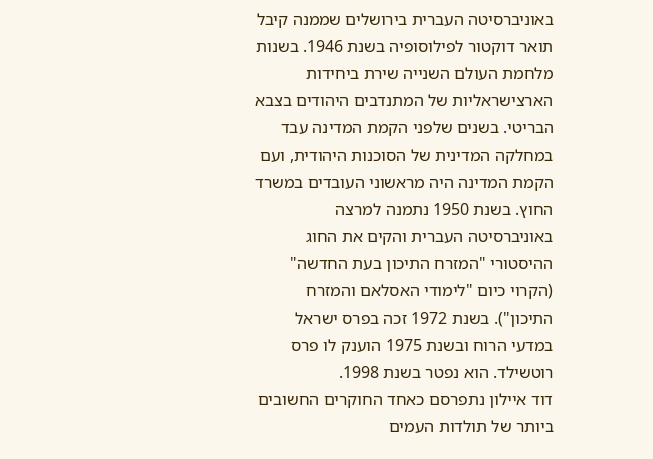באוניברסיטה העברית בירושלים שממנה קיבל תואר דוקטור לפילוסופיה בשנת 1946. בשנות מלחמת העולם השנייה שירת ביחידות הארצישראליות של המתנדבים היהודים בצבא הבריטי. בשנים שלפני הקמת המדינה עבד במחלקה המדינית של הסוכנות היהודית, ועם הקמת המדינה היה מראשוני העובדים במשרד החוץ. בשנת 1950 נתמנה למרצה באוניברסיטה העברית והקים את החוג ההיסטורי "המזרח התיכון בעת החדשה" (הקרוי כיום "לימודי האסלאם והמזרח התיכון"). בשנת 1972 זכה בפרס ישראל במדעי הרוח ובשנת 1975 הוענק לו פרס רוטשילד. הוא נפטר בשנת 1998.
דוד איילון נתפרסם כאחד החוקרים החשובים ביותר של תולדות העמים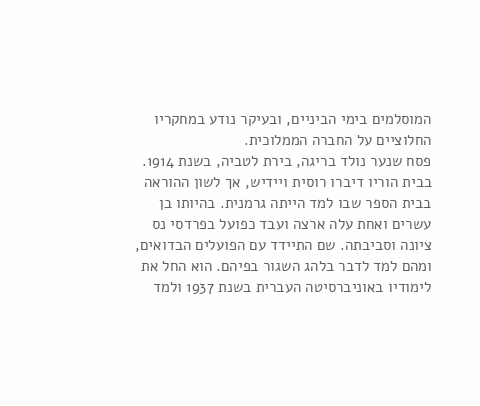המוסלמים בימי הביניים, ובעיקר נודע במחקריו החלוציים על החברה הממלוכית.
פסח שנער נולד בריגה, בירת לטביה, בשנת 1914. בבית הוריו דיברו רוסית ויידיש, אך לשון ההוראה בבית הספר שבו למד הייתה גרמנית. בהיותו בן עשרים ואחת עלה ארצה ועבד כפועל בפרדסי נס ציונה וסביבתה. שם התיידד עם הפועלים הבדואים, ומהם למד לדבר בלהג השגור בפיהם. הוא החל את לימודיו באוניברסיטה העברית בשנת 1937 ולמד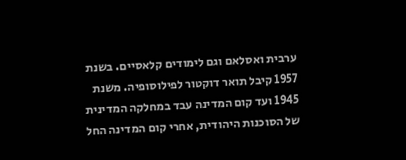ערבית ואסלאם וגם לימודים קלאסיים. בשנת 1957 קיבל תואר דוקטור לפילוסופיה. משנת 1945 ועד קום המדינה עבד במחלקה המדינית של הסוכנות היהודית, אחרי קום המדינה החל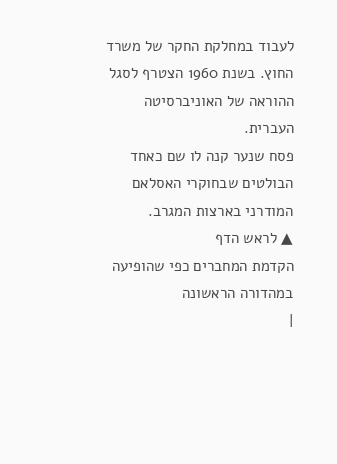לעבוד במחלקת החקר של משרד החוץ. בשנת 1960 הצטרף לסגל ההוראה של האוניברסיטה העברית.
פסח שנער קנה לו שם כאחד הבולטים שבחוקרי האסלאם המודרני בארצות המגרב.
▲ לראש הדף
הקדמת המחברים כפי שהופיעה במהדורה הראשונה
|